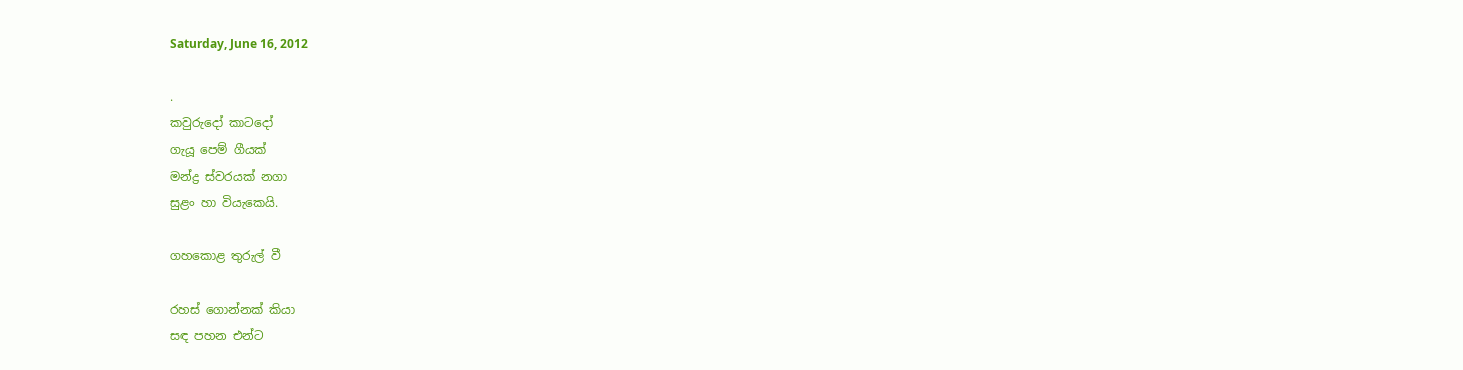Saturday, June 16, 2012

.
කවුරුදෝ කාටදෝ
ගැයූ පෙම් ගීයක්
මන්ද්‍ර ස්වරයක් නගා
සුළං හා වියැකෙයි.

ගහකොළ තුරුල් වී

රහස් ගොන්නක් කියා
සඳ පහන එන්ට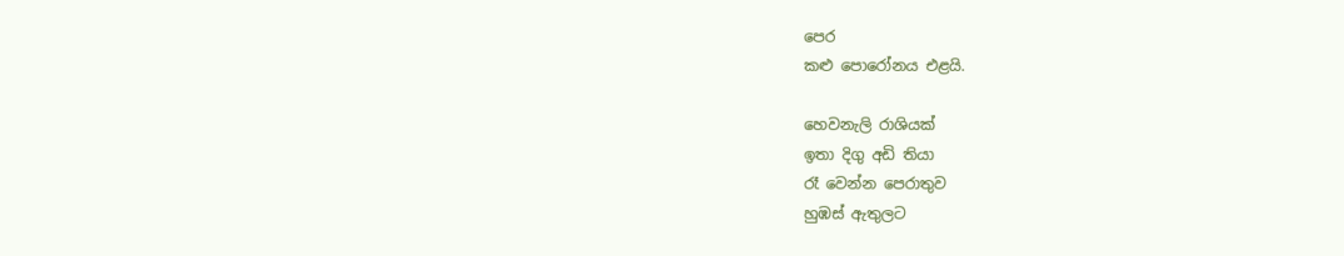පෙර
කළු පොරෝනය එළයි.

හෙවනැලි රාශියක්
ඉතා දිගු අඩි තියා
රෑ වෙන්න පෙරාතුව
හුඹස් ඇතුලට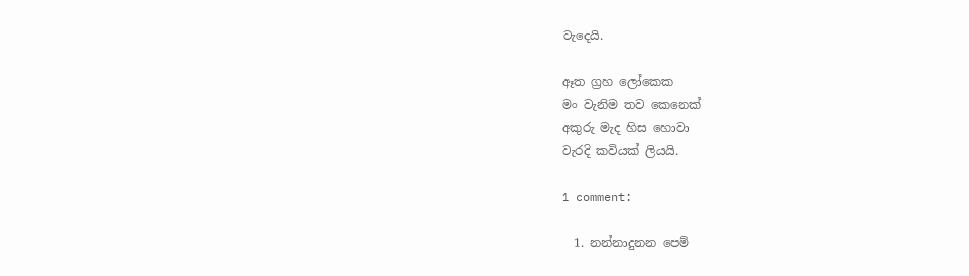වැදෙයි.

ඈත ග්‍රහ ලෝකෙක
මං වැනිම තව කෙනෙක්
අකුරු මැද හිස හොවා
වැරදි කවියක් ලියයි.

1 comment:

  1. නන්නාදුනන පෙම්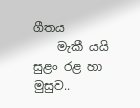ගීතය
    මැකී යයි සුළං රළ හා මුසුව..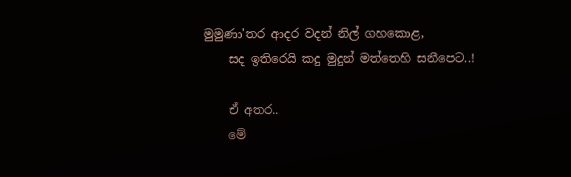මුමුණා'තර ආදර වදන් නිල් ගහකොළ,
    සද ඉතිරෙයි කදු මුදුන් මත්තෙහි සනීපෙට..!

    ඒ අතර..
    මේ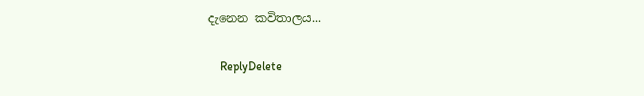දැනෙන කවිතාලය...

    ReplyDelete